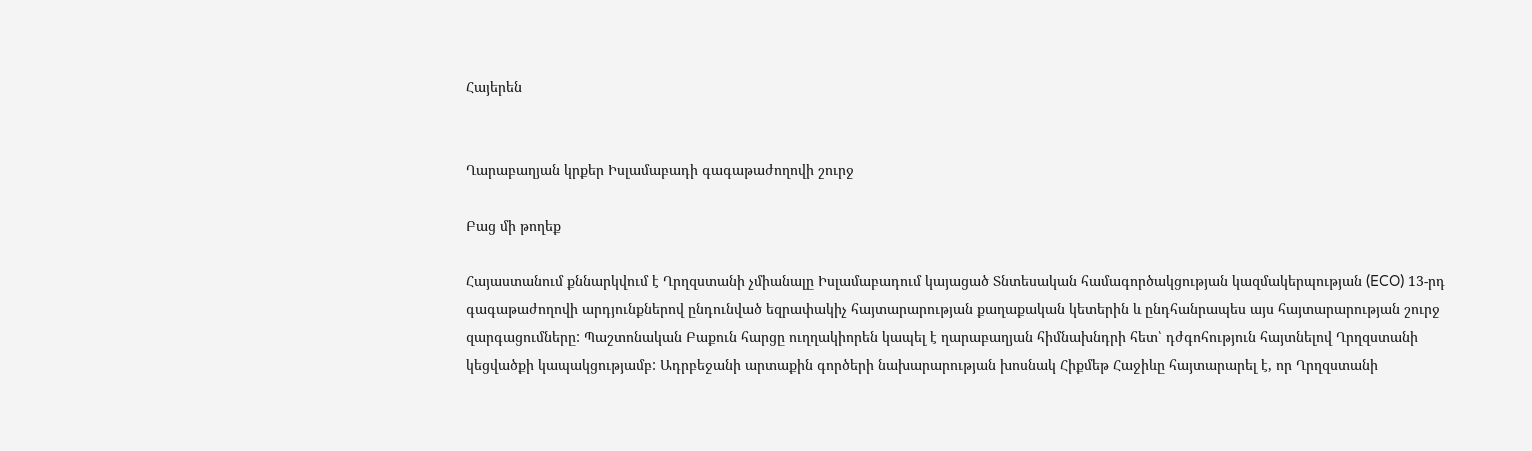Հայերեն


Ղարաբաղյան կրքեր Իսլամաբադի գագաթաժողովի շուրջ

Բաց մի թողեք

Հայաստանում քննարկվում է Ղրղզստանի չմիանալը Իսլամաբադում կայացած Տնտեսական համագործակցության կազմակերպության (ECO) 13-րդ գագաթաժողովի արդյունքներով ընդունված եզրափակիչ հայտարարության քաղաքական կետերին և ընդհանրապես այս հայտարարության շուրջ զարգացումները: Պաշտոնական Բաքուն հարցը ուղղակիորեն կապել է ղարաբաղյան հիմնախնդրի հետ՝ դժգոհություն հայտնելով Ղրղզստանի կեցվածքի կապակցությամբ: Ադրբեջանի արտաքին գործերի նախարարության խոսնակ Հիքմեթ Հաջիևը հայտարարել է, որ Ղրղզստանի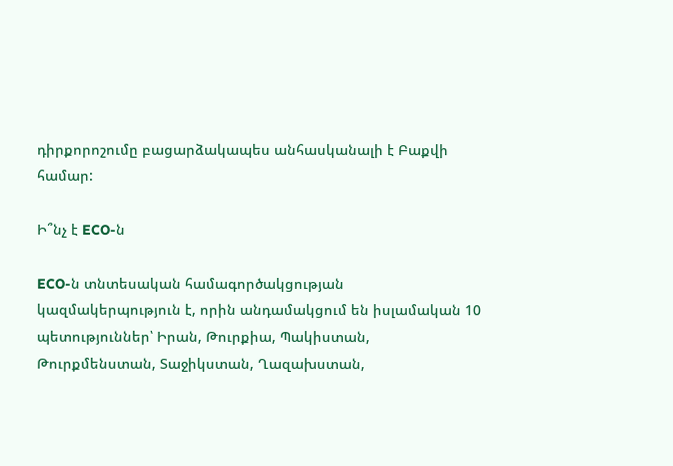դիրքորոշումը բացարձակապես անհասկանալի է Բաքվի համար:

Ի՞նչ է ECO-ն

ECO-ն տնտեսական համագործակցության կազմակերպություն է, որին անդամակցում են իսլամական 10 պետություններ՝ Իրան, Թուրքիա, Պակիստան, Թուրքմենստան, Տաջիկստան, Ղազախստան,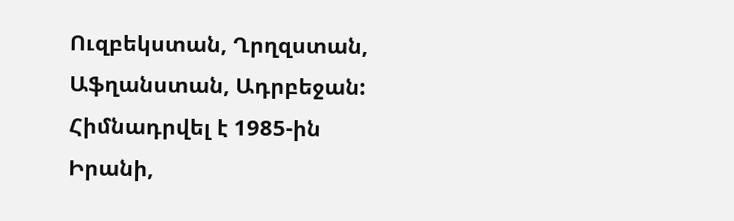Ուզբեկստան, Ղրղզստան, Աֆղանստան, Ադրբեջան: Հիմնադրվել է 1985-ին Իրանի,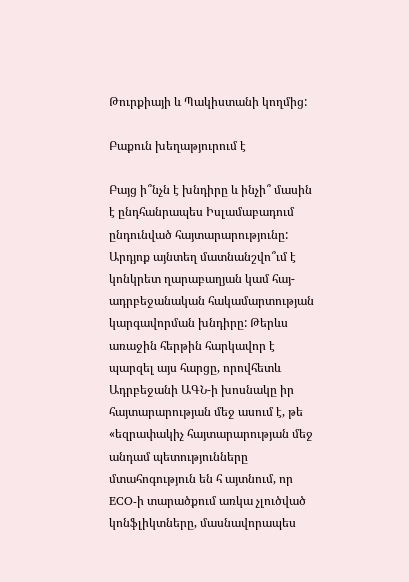Թուրքիայի և Պակիստանի կողմից:

Բաքուն խեղաթյուրում է

Բայց ի՞նչն է խնդիրը և ինչի՞ մասին է ընդհանրապես Իսլամաբադում ընդունված հայտարարությունը: Արդյոք այնտեղ մատնանշվո՞ւմ է կոնկրետ ղարաբաղյան կամ հայ-ադրբեջանական հակամարտության կարգավորման խնդիրը: Թերևս առաջին հերթին հարկավոր է պարզել այս հարցը, որովհետև Ադրբեջանի ԱԳՆ-ի խոսնակը իր հայտարարության մեջ ասում է, թե «եզրափակիչ հայտարարության մեջ անդամ պետությունները մտահոգություն են հ այտնում, որ ECO-ի տարածքում առկա չլուծված կոնֆլիկտները, մասնավորապես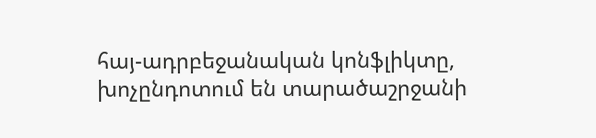հայ-ադրբեջանական կոնֆլիկտը, խոչընդոտում են տարածաշրջանի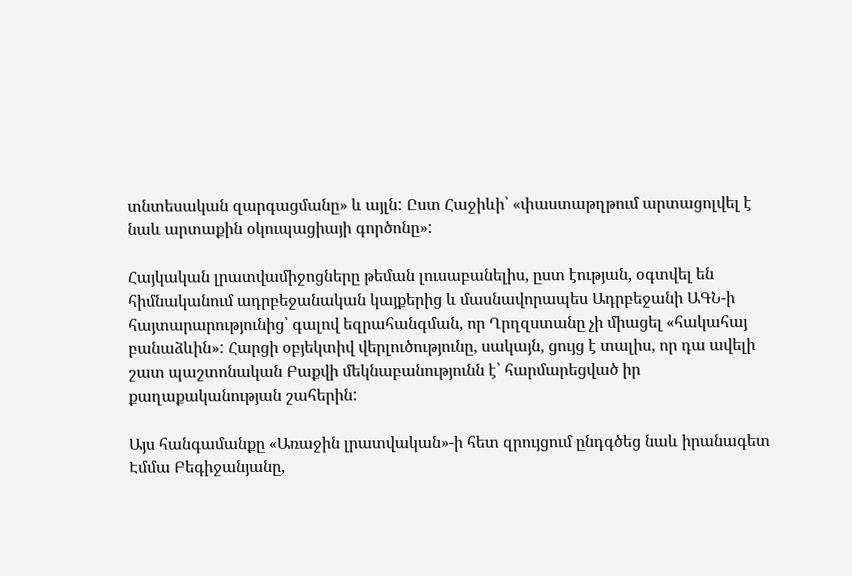տնտեսական զարգացմանը» և այլն: Ըստ Հաջիևի՝ «փաստաթղթում արտացոլվել է նաև արտաքին օկուպացիայի գործոնը»:

Հայկական լրատվամիջոցները թեման լուսաբանելիս, ըստ էության, օգտվել են հիմնականում ադրբեջանական կայքերից և մասնավորապես Ադրբեջանի ԱԳՆ-ի հայտարարությունից՝ գալով եզրահանգման, որ Ղրղզստանը չի միացել «հակահայ բանաձևին»: Հարցի օբյեկտիվ վերլուծությունը, սակայն, ցույց է տալիս, որ դա ավելի շատ պաշտոնական Բաքվի մեկնաբանությունն է՝ հարմարեցված իր քաղաքականության շահերին:

Այս հանգամանքը «Առաջին լրատվական»-ի հետ զրույցում ընդգծեց նաև իրանագետ Էմմա Բեգիջանյանը,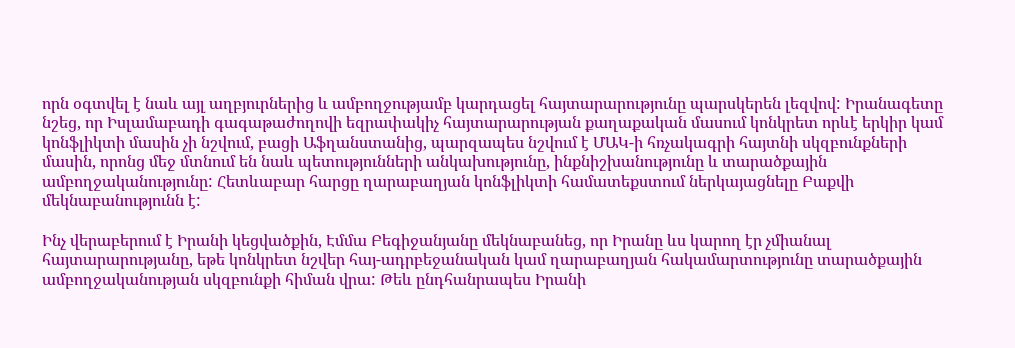որն օգտվել է նաև այլ աղբյուրներից և ամբողջությամբ կարդացել հայտարարությունը պարսկերեն լեզվով: Իրանագետը նշեց, որ Իսլամաբադի գագաթաժողովի եզրափակիչ հայտարարության քաղաքական մասում կոնկրետ որևէ երկիր կամ կոնֆլիկտի մասին չի նշվում, բացի Աֆղանստանից, պարզապես նշվում է ՄԱԿ-ի հռչակագրի հայտնի սկզբունքների մասին, որոնց մեջ մտնում են նաև պետությունների անկախությունը, ինքնիշխանությունը և տարածքային ամբողջականությունը: Հետևաբար հարցը ղարաբաղյան կոնֆլիկտի համատեքստում ներկայացնելը Բաքվի մեկնաբանությունն է:

Ինչ վերաբերում է Իրանի կեցվածքին, Էմմա Բեգիջանյանը մեկնաբանեց, որ Իրանը ևս կարող էր չմիանալ հայտարարությանը, եթե կոնկրետ նշվեր հայ-ադրբեջանական կամ ղարաբաղյան հակամարտությունը տարածքային ամբողջականության սկզբունքի հիման վրա: Թեև ընդհանրապես Իրանի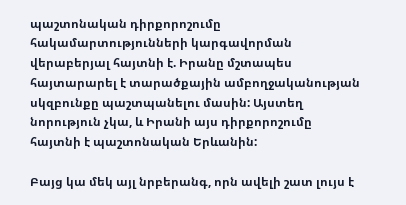պաշտոնական դիրքորոշումը հակամարտությունների կարգավորման վերաբերյալ հայտնի է. Իրանը մշտապես հայտարարել է տարածքային ամբողջականության սկզբունքը պաշտպանելու մասին: Այստեղ նորություն չկա, և Իրանի այս դիրքորոշումը հայտնի է պաշտոնական Երևանին:

Բայց կա մեկ այլ նրբերանգ, որն ավելի շատ լույս է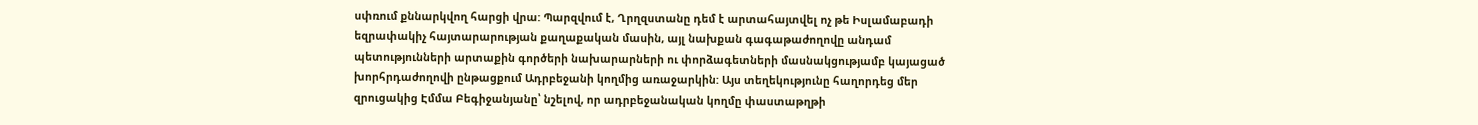սփռում քննարկվող հարցի վրա: Պարզվում է, Ղրղզստանը դեմ է արտահայտվել ոչ թե Իսլամաբադի եզրափակիչ հայտարարության քաղաքական մասին, այլ նախքան գագաթաժողովը անդամ պետությունների արտաքին գործերի նախարարների ու փորձագետների մասնակցությամբ կայացած խորհրդաժողովի ընթացքում Ադրբեջանի կողմից առաջարկին: Այս տեղեկությունը հաղորդեց մեր զրուցակից Էմմա Բեգիջանյանը՝ նշելով, որ ադրբեջանական կողմը փաստաթղթի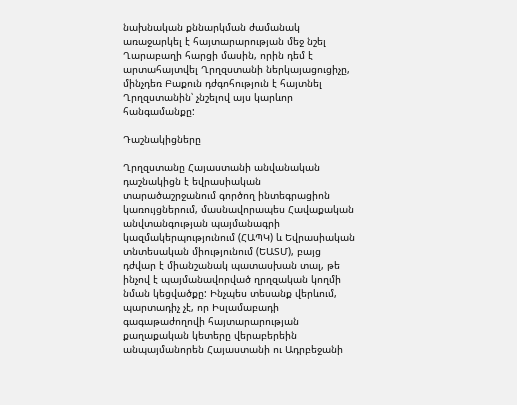նախնական քննարկման ժամանակ առաջարկել է հայտարարության մեջ նշել Ղարաբաղի հարցի մասին, որին դեմ է արտահայտվել Ղրղզստանի ներկայացուցիչը, մինչդեռ Բաքուն դժգոհություն է հայտնել Ղրղզստանին՝ չնշելով այս կարևոր հանգամանքը:

Դաշնակիցները

Ղրղզստանը Հայաստանի անվանական դաշնակիցն է եվրասիական տարածաշրջանում գործող ինտեգրացիոն կառույցներում, մասնավորապես Հավաքական անվտանգության պայմանագրի կազմակերպությունում (ՀԱՊԿ) և Եվրասիական տնտեսական միությունում (ԵԱՏՄ), բայց դժվար է միանշանակ պատասխան տալ, թե ինչով է պայմանավորված ղրղզական կողմի նման կեցվածքը: Ինչպես տեսանք վերևում, պարտադիչ չէ, որ Իսլամաբադի գագաթաժողովի հայտարարության քաղաքական կետերը վերաբերեին անպայմանորեն Հայաստանի ու Ադրբեջանի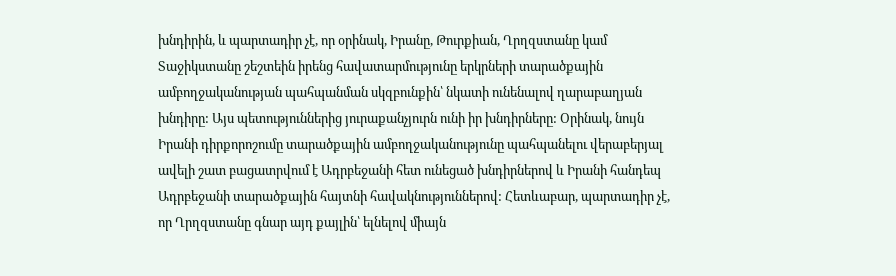խնդիրին, և պարտադիր չէ, որ օրինակ, Իրանը, Թուրքիան, Ղրղզստանը կամ Տաջիկստանը շեշտեին իրենց հավատարմությունը երկրների տարածքային ամբողջականության պահպանման սկզբունքին՝ նկատի ունենալով ղարաբաղյան խնդիրը: Այս պետություններից յուրաքանչյուրն ունի իր խնդիրները: Օրինակ, նույն Իրանի դիրքորոշումը տարածքային ամբողջականությունը պահպանելու վերաբերյալ ավելի շատ բացատրվում է Ադրբեջանի հետ ունեցած խնդիրներով և Իրանի հանդեպ Ադրբեջանի տարածքային հայտնի հավակնություններով: Հետևաբար, պարտադիր չէ, որ Ղրղզստանը գնար այդ քայլին՝ ելնելով միայն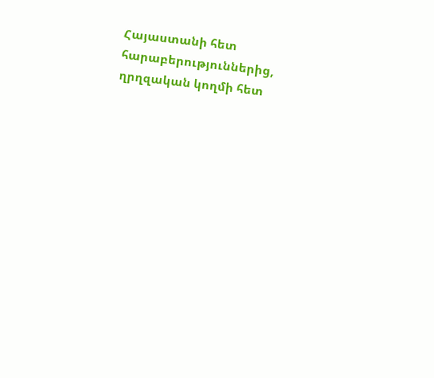Հայաստանի հետ հարաբերություններից, ղրղզական կողմի հետ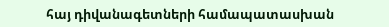հայ դիվանագետների համապատասխան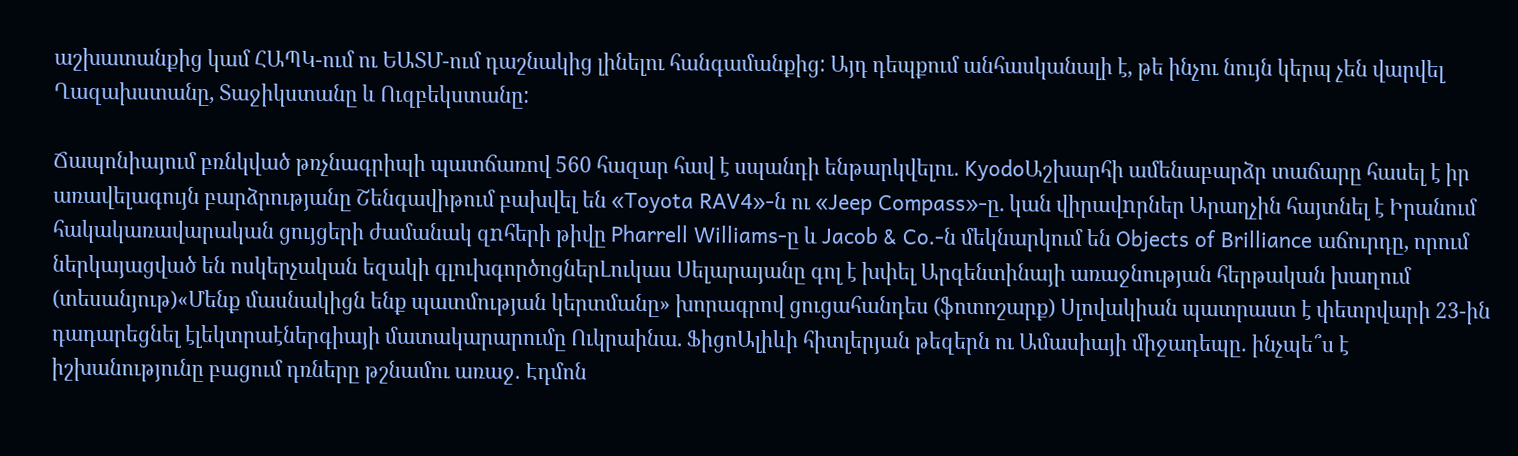աշխատանքից կամ ՀԱՊԿ-ում ու ԵԱՏՄ-ում դաշնակից լինելու հանգամանքից: Այդ դեպքում անհասկանալի է, թե ինչու նույն կերպ չեն վարվել Ղազախստանը, Տաջիկստանը և Ուզբեկստանը:

Ճապոնիայում բռնկված թռչնագրիպի պատճառով 560 հազար հավ է սպանդի ենթարկվելու․ KyodoԱշխարհի ամենաբարձր տաճարը հասել է իր առավելագույն բարձրությանը Շենգավիթում բախվել են «Toyota RAV4»-ն ու «Jeep Compass»-ը. կան վիրավnրներ Արաղչին հայտնել է Իրանում հակակառավարական ցույցերի ժամանակ զnհերի թիվը Pharrell Williams-ը և Jacob & Co․-ն մեկնարկում են Objects of Brilliance աճուրդը, որում ներկայացված են ոսկերչական եզակի գլուխգործոցներԼուկաս Սելարայանը գոլ է խփել Արգենտինայի առաջնության հերթական խաղում (տեսանյութ)«Մենք մասնակիցն ենք պատմության կերտմանը» խորագրով ցուցահանդես (ֆոտոշարք) Սլովակիան պատրաստ է փետրվարի 23-ին դադարեցնել էլեկտրաէներգիայի մատակարարումը Ուկրաինա. ՖիցոԱլիևի հիտլերյան թեզերն ու Ամասիայի միջադեպը․ ինչպե՞ս է իշխանությունը բացում դռները թշնամու առաջ․ Էդմոն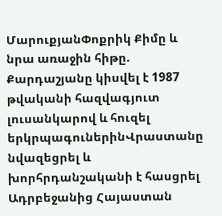ՄարուքյանՓոքրիկ Քիմը և նրա առաջին հիթը. Քարդաշյանը կիսվել է 1987 թվականի հազվագյուտ լուսանկարով և հուզել երկրպագուներինՎրաստանը նվազեցրել և խորհրդանշականի է հասցրել Ադրբեջանից Հայաստան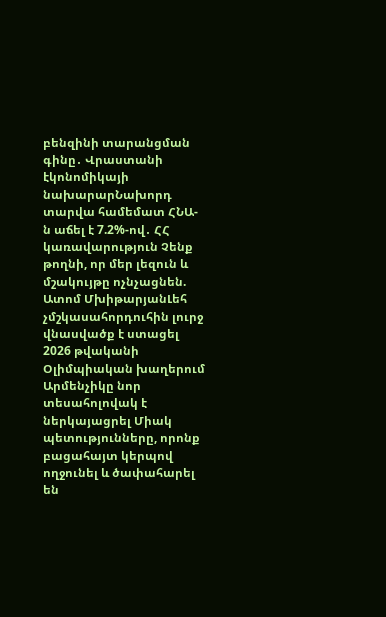բենզինի տարանցման գինը․ Վրաստանի էկոնոմիկայի նախարարՆախորդ տարվա համեմատ ՀՆԱ-ն աճել է 7.2%-ով․ ՀՀ կառավարություն Չենք թողնի, որ մեր լեզուն և մշակույթը ոչնչացնեն. Ատոմ ՄխիթարյանԼեհ չմշկասահորդուհին լուրջ վնասվածք է ստացել 2026 թվականի Օլիմպիական խաղերում Արմենչիկը նոր տեսահոլովակ է ներկայացրել Միակ պետությունները, որոնք բացահայտ կերպով ողջունել և ծափահարել են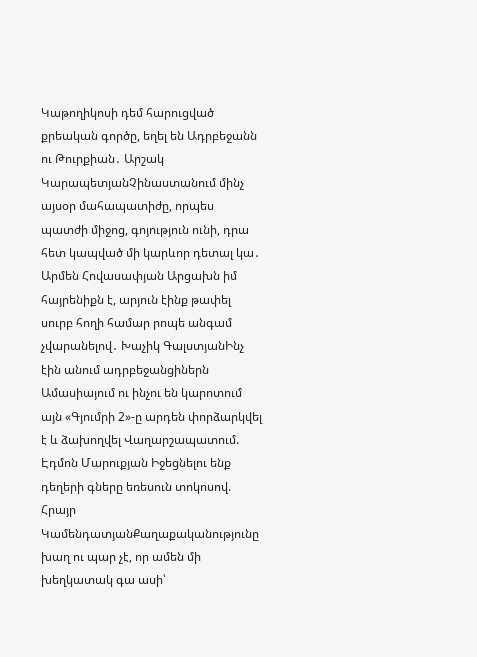Կաթողիկոսի դեմ հարուցված քրեական գործը, եղել են Ադրբեջանն ու Թուրքիան․ Արշակ ԿարապետյանՉինաստանում մինչ այսօր մահապատիժը, որպես պատժի միջոց, գոյություն ունի, դրա հետ կապված մի կարևոր դետալ կա․ Արմեն Հովասափյան Արցախն իմ հայրենիքն է, արյուն էինք թափել սուրբ հողի համար րոպե անգամ չվարանելով․ Խաչիկ ԳալստյանԻնչ էին անում ադրբեջանցիներն Ամասիայում ու ինչու են կարոտում այն «Գյումրի 2»-ը արդեն փորձարկվել է և ձախողվել Վաղարշապատում. Էդմոն Մարուքյան Իջեցնելու ենք դեղերի գները եռեսուն տոկոսով. Հրայր ԿամենդատյանՔաղաքականությունը խաղ ու պար չէ, որ ամեն մի խեղկատակ գա ասի՝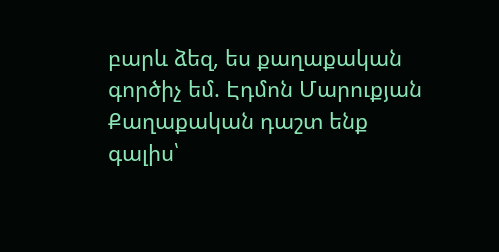բարև ձեզ, ես քաղաքական գործիչ եմ. Էդմոն Մարուքյան Քաղաքական դաշտ ենք գալիս՝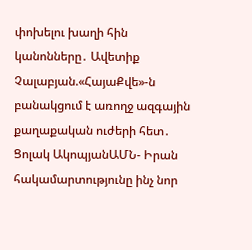փոխելու խաղի հին կանոնները․ Ավետիք Չալաբյան.«ՀայաՔվե»-ն բանակցում է առողջ ազգային քաղաքական ուժերի հետ․ Ցոլակ ԱկոպյանԱՄՆ- Իրան հակամարտությունը ինչ նոր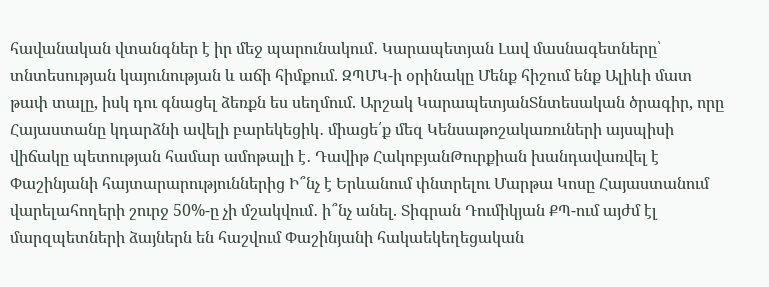հավանական վտանգներ է իր մեջ պարունակում․ Կարապետյան Լավ մասնագետները՝ տնտեսության կայունության և աճի հիմքում. ԶՊՄԿ-ի օրինակը Մենք հիշում ենք Ալիևի մատ թափ տալը, իսկ դու գնացել ձեռքն ես սեղմում. Արշակ ԿարապետյանՏնտեսական ծրագիր, որը Հայաստանը կդարձնի ավելի բարեկեցիկ․ միացե՛ք մեզ Կենսաթոշակառուների այսպիսի վիճակը պետության համար ամոթալի է․ Դավիթ ՀակոբյանԹուրքիան խանդավառվել է Փաշինյանի հայտարարություններից Ի՞նչ է Երևանում փնտրելու Մարթա Կոսը Հայաստանում վարելահողերի շուրջ 50%-ը չի մշակվում․ ի՞նչ անել. Տիգրան Դումիկյան ՔՊ-ում այժմ էլ մարզպետների ձայներն են հաշվում Փաշինյանի հակաեկեղեցական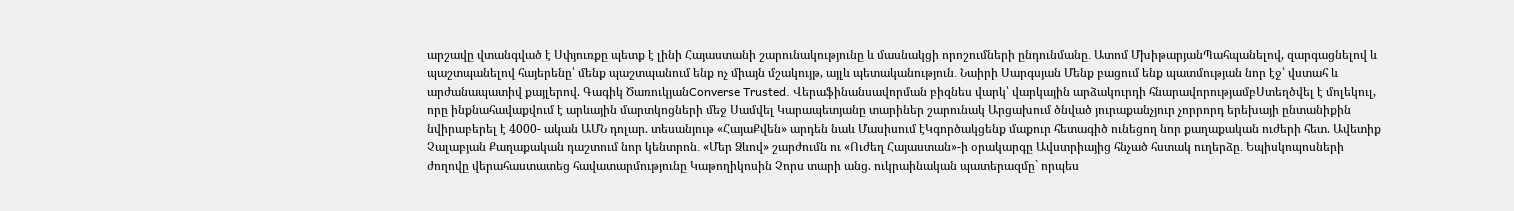արշավը վտանգված է Սփյուռքը պետք է լինի Հայաստանի շարունակությունը և մասնակցի որոշումների ընդունմանը․ Ատոմ ՄխիթարյանՊահպանելով, զարգացնելով և պաշտպանելով հայերենը՝ մենք պաշտպանում ենք ոչ միայն մշակույթ, այլև պետականություն․ Նաիրի Սարգսյան Մենք բացում ենք պատմության նոր էջ՝ վստահ և արժանապատիվ քայլերով. Գագիկ ԾառուկյանConverse Trusted. Վերաֆինանսավորման բիզնես վարկ՝ վարկային արձակուրդի հնարավորությամբՍտեղծվել է մոլեկուլ, որը ինքնահավաքվում է արևային մարտկոցների մեջ Սամվել Կարապետյանը տարիներ շարունակ Արցախում ծնված յուրաքանչյուր չորրորդ երեխայի ընտանիքին նվիրաբերել է 4000- ական ԱՄՆ դոլար. տեսանյութ «ՀայաՔվեն» արդեն նաև Մասիսում էԿգործակցենք մաքուր հետագիծ ունեցող նոր քաղաքական ուժերի հետ. Ավետիք Չալաբյան Քաղաքական դաշտում նոր կենտրոն․ «Մեր Ձևով» շարժումն ու «Ուժեղ Հայաստան»-ի օրակարգը Ավստրիայից հնչած հստակ ուղերձը․ Եպիսկոպոսների ժողովը վերահաստատեց հավատարմությունը Կաթողիկոսին Չորս տարի անց. ուկրաինական պատերազմը` որպես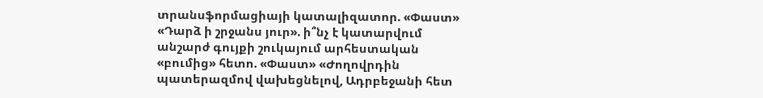տրանսֆորմացիայի կատալիզատոր. «Փաստ» «Դարձ ի շրջանս յուր». ի՞նչ է կատարվում անշարժ գույքի շուկայում արհեստական «բումից» հետո. «Փաստ» «Ժողովրդին պատերազմով վախեցնելով, Ադրբեջանի հետ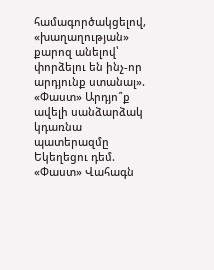համագործակցելով, «խաղաղության» քարոզ անելով՝ փորձելու են ինչ-որ արդյունք ստանալ». «Փաստ» Արդյո՞ք ավելի սանձարձակ կդառնա պատերազմը Եկեղեցու դեմ. «Փաստ» Վահագն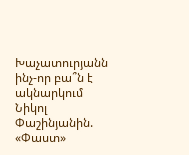Խաչատուրյանն ինչ-որ բա՞ն է ակնարկում Նիկոլ Փաշինյանին. «Փաստ»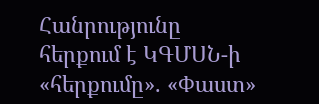Հանրությունը հերքում է ԿԳՄՍՆ-ի «հերքումը». «Փաստ»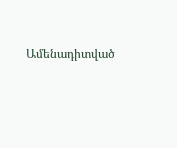Ամենադիտված